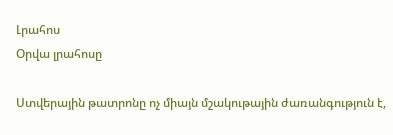Լրահոս
Օրվա լրահոսը

Ստվերային թատրոնը ոչ միայն մշակութային ժառանգություն է,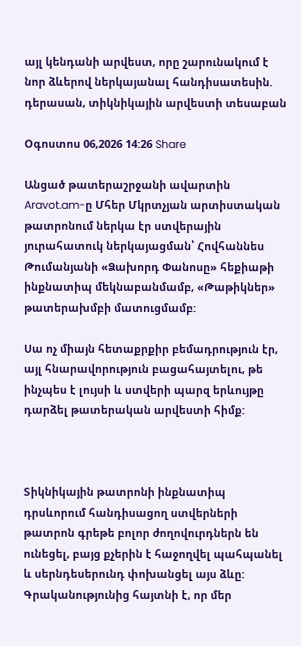այլ կենդանի արվեստ, որը շարունակում է նոր ձևերով ներկայանալ հանդիսատեսին. դերասան, տիկնիկային արվեստի տեսաբան

Օգոստոս 06,2026 14:26 Share

Անցած թատերաշրջանի ավարտին Aravot.am-ը Մհեր Մկրտչյան արտիստական թատրոնում ներկա էր ստվերային յուրահատուկ ներկայացման՝ Հովհաննես Թումանյանի «Ձախորդ Փանոսը» հեքիաթի ինքնատիպ մեկնաբանմամբ, «Թաթիկներ» թատերախմբի մատուցմամբ:

Սա ոչ միայն հետաքրքիր բեմադրություն էր, այլ հնարավորություն բացահայտելու, թե ինչպես է լույսի և ստվերի պարզ երևույթը դարձել թատերական արվեստի հիմք:



Տիկնիկային թատրոնի ինքնատիպ դրսևորում հանդիսացող ստվերների թատրոն գրեթե բոլոր ժողովուրդներն են ունեցել, բայց քչերին է հաջողվել պահպանել և սերնդեսերունդ փոխանցել այս ձևը: Գրականությունից հայտնի է, որ մեր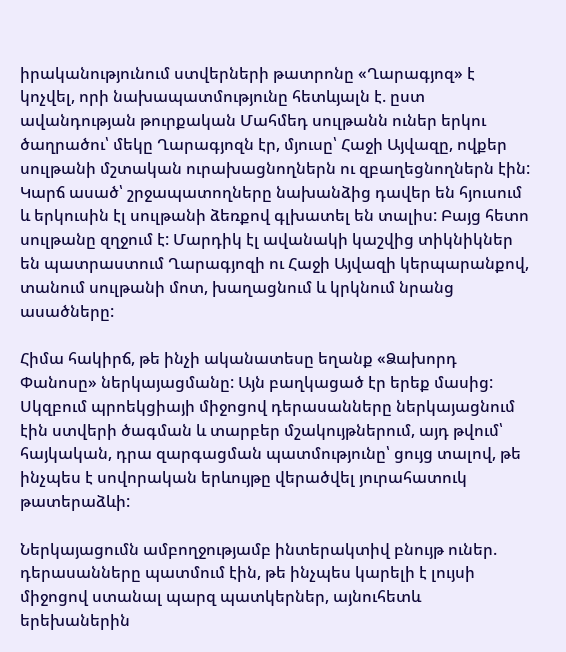իրականությունում ստվերների թատրոնը «Ղարագյոզ» է կոչվել, որի նախապատմությունը հետևյալն է. ըստ ավանդության թուրքական Մահմեդ սուլթանն ուներ երկու ծաղրածու՝ մեկը Ղարագյոզն էր, մյուսը՝ Հաջի Այվազը, ովքեր սուլթանի մշտական ուրախացնողներն ու զբաղեցնողներն էին: Կարճ ասած՝ շրջապատողները նախանձից դավեր են հյուսում և երկուսին էլ սուլթանի ձեռքով գլխատել են տալիս: Բայց հետո սուլթանը զղջում է: Մարդիկ էլ ավանակի կաշվից տիկնիկներ են պատրաստում Ղարագյոզի ու Հաջի Այվազի կերպարանքով, տանում սուլթանի մոտ, խաղացնում և կրկնում նրանց ասածները:

Հիմա հակիրճ, թե ինչի ականատեսը եղանք «Ձախորդ Փանոսը» ներկայացմանը: Այն բաղկացած էր երեք մասից: Սկզբում պրոեկցիայի միջոցով դերասանները ներկայացնում էին ստվերի ծագման և տարբեր մշակույթներում, այդ թվում՝ հայկական, դրա զարգացման պատմությունը՝ ցույց տալով, թե ինչպես է սովորական երևույթը վերածվել յուրահատուկ թատերաձևի:

Ներկայացումն ամբողջությամբ ինտերակտիվ բնույթ ուներ. դերասանները պատմում էին, թե ինչպես կարելի է լույսի միջոցով ստանալ պարզ պատկերներ, այնուհետև երեխաներին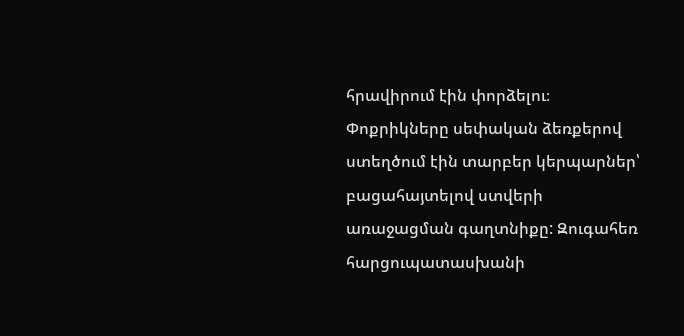հրավիրում էին փորձելու։ Փոքրիկները սեփական ձեռքերով ստեղծում էին տարբեր կերպարներ՝ բացահայտելով ստվերի առաջացման գաղտնիքը: Զուգահեռ հարցուպատասխանի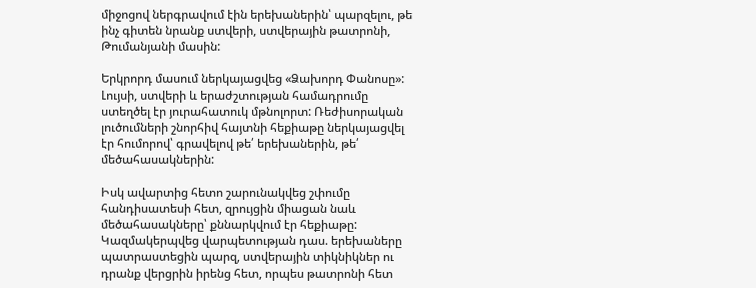միջոցով ներգրավում էին երեխաներին՝ պարզելու, թե ինչ գիտեն նրանք ստվերի, ստվերային թատրոնի, Թումանյանի մասին:

Երկրորդ մասում ներկայացվեց «Ձախորդ Փանոսը»: Լույսի, ստվերի և երաժշտության համադրումը ստեղծել էր յուրահատուկ մթնոլորտ: Ռեժիսորական լուծումների շնորհիվ հայտնի հեքիաթը ներկայացվել էր հումորով՝ գրավելով թե՛ երեխաներին, թե՛ մեծահասակներին:

Իսկ ավարտից հետո շարունակվեց շփումը հանդիսատեսի հետ, զրույցին միացան նաև մեծահասակները՝ քննարկվում էր հեքիաթը: Կազմակերպվեց վարպետության դաս. երեխաները պատրաստեցին պարզ, ստվերային տիկնիկներ ու դրանք վերցրին իրենց հետ, որպես թատրոնի հետ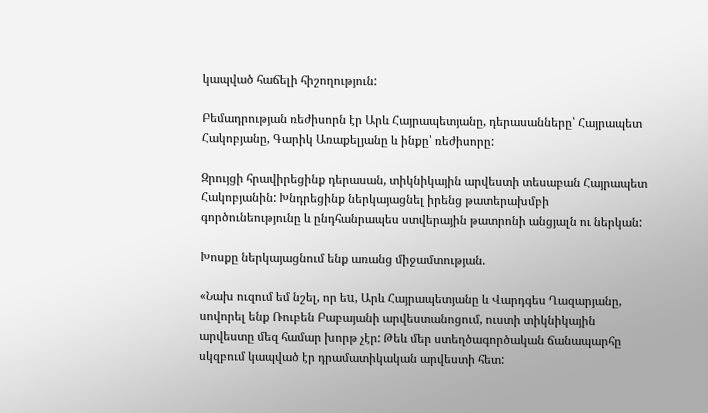կապված հաճելի հիշողություն:

Բեմադրության ռեժիսորն էր Արև Հայրապետյանը, դերասանները՝ Հայրապետ Հակոբյանը, Գարիկ Առաքելյանը և ինքը՝ ռեժիսորը:

Զրույցի հրավիրեցինք դերասան, տիկնիկային արվեստի տեսաբան Հայրապետ Հակոբյանին: Խնդրեցինք ներկայացնել իրենց թատերախմբի գործունեությունը և ընդհանրապես ստվերային թատրոնի անցյալն ու ներկան:

Խոսքը ներկայացնում ենք առանց միջամտության.

«Նախ ուզում եմ նշել, որ եu, Արև Հայրապետյանը և Վարդգես Ղազարյանը, սովորել ենք Ռուբեն Բաբայանի արվեստանոցում, ուստի տիկնիկային արվեստը մեզ համար խորթ չէր: Թեև մեր ստեղծագործական ճանապարհը սկզբում կապված էր դրամատիկական արվեստի հետ: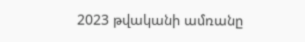2023 թվականի ամռանը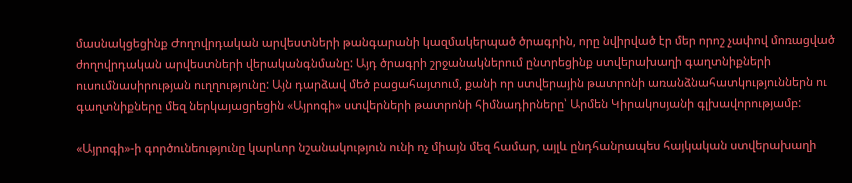մասնակցեցինք Ժողովրդական արվեստների թանգարանի կազմակերպած ծրագրին, որը նվիրված էր մեր որոշ չափով մոռացված ժողովրդական արվեստների վերականգնմանը: Այդ ծրագրի շրջանակներում ընտրեցինք ստվերախաղի գաղտնիքների ուսումնասիրության ուղղությունը: Այն դարձավ մեծ բացահայտում, քանի որ ստվերային թատրոնի առանձնահատկություններն ու գաղտնիքները մեզ ներկայացրեցին «Այրոգի» ստվերների թատրոնի հիմնադիրները՝ Արմեն Կիրակոսյանի գլխավորությամբ:

«Այրոգի»-ի գործունեությունը կարևոր նշանակություն ունի ոչ միայն մեզ համար, այլև ընդհանրապես հայկական ստվերախաղի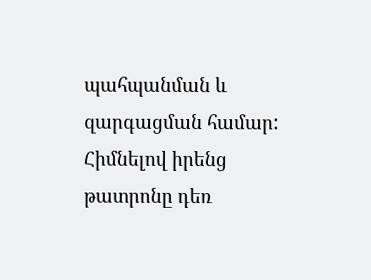պահպանման և զարգացման համար: Հիմնելով իրենց թատրոնը դեռ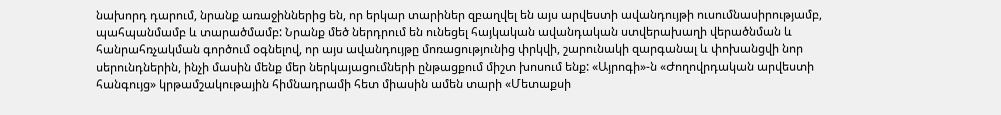նախորդ դարում, նրանք առաջիններից են, որ երկար տարիներ զբաղվել են այս արվեստի ավանդույթի ուսումնասիրությամբ, պահպանմամբ և տարածմամբ: Նրանք մեծ ներդրում են ունեցել հայկական ավանդական ստվերախաղի վերածնման և հանրահռչակման գործում օգնելով, որ այս ավանդույթը մոռացությունից փրկվի, շարունակի զարգանալ և փոխանցվի նոր սերունդներին, ինչի մասին մենք մեր ներկայացումների ընթացքում միշտ խոսում ենք: «Այրոգի»-ն «Ժողովրդական արվեստի հանգույց» կրթամշակութային հիմնադրամի հետ միասին ամեն տարի «Մետաքսի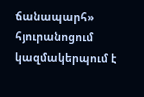ճանապարհ» հյուրանոցում կազմակերպում է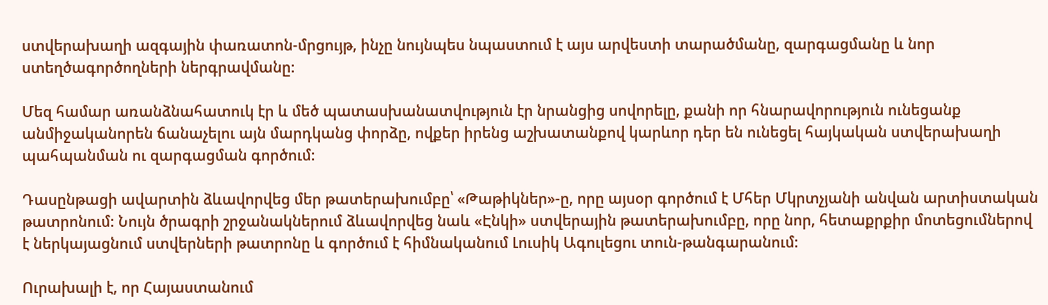ստվերախաղի ազգային փառատոն-մրցույթ, ինչը նույնպես նպաստում է այս արվեստի տարածմանը, զարգացմանը և նոր ստեղծագործողների ներգրավմանը:

Մեզ համար առանձնահատուկ էր և մեծ պատասխանատվություն էր նրանցից սովորելը, քանի որ հնարավորություն ունեցանք անմիջականորեն ճանաչելու այն մարդկանց փորձը, ովքեր իրենց աշխատանքով կարևոր դեր են ունեցել հայկական ստվերախաղի պահպանման ու զարգացման գործում:

Դասընթացի ավարտին ձևավորվեց մեր թատերախումբը՝ «Թաթիկներ»-ը, որը այսօր գործում է Մհեր Մկրտչյանի անվան արտիստական թատրոնում: Նույն ծրագրի շրջանակներում ձևավորվեց նաև «Էնկի» ստվերային թատերախումբը, որը նոր, հետաքրքիր մոտեցումներով է ներկայացնում ստվերների թատրոնը և գործում է հիմնականում Լուսիկ Ագուլեցու տուն-թանգարանում:

Ուրախալի է, որ Հայաստանում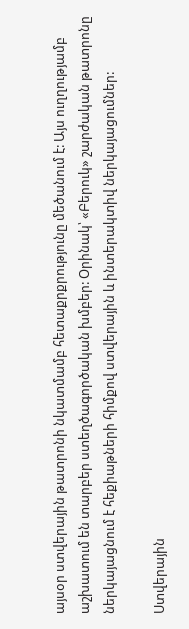այսօր ստվերային թատրոնի նկատմամբ հետաքրքրությունը մեծանում է: Այս ուղղությամբ աշխատում են տարբեր ստեղծագործական խմբեր: Օրինակ՝ «Բերուկ» շարժական թատրոնը ներկայացնում է հեքիաթների հիմքով ստվերային և ինտերակտիվ ներկայացումներ:

Ստվերային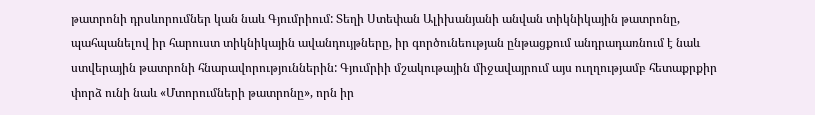թատրոնի դրսևորումներ կան նաև Գյումրիում: Տեղի Ստեփան Ալիխանյանի անվան տիկնիկային թատրոնը, պահպանելով իր հարուստ տիկնիկային ավանդույթները, իր գործունեության ընթացքում անդրադառնում է նաև ստվերային թատրոնի հնարավորություններին: Գյումրիի մշակութային միջավայրում այս ուղղությամբ հետաքրքիր փորձ ունի նաև «Մտորումների թատրոնը», որն իր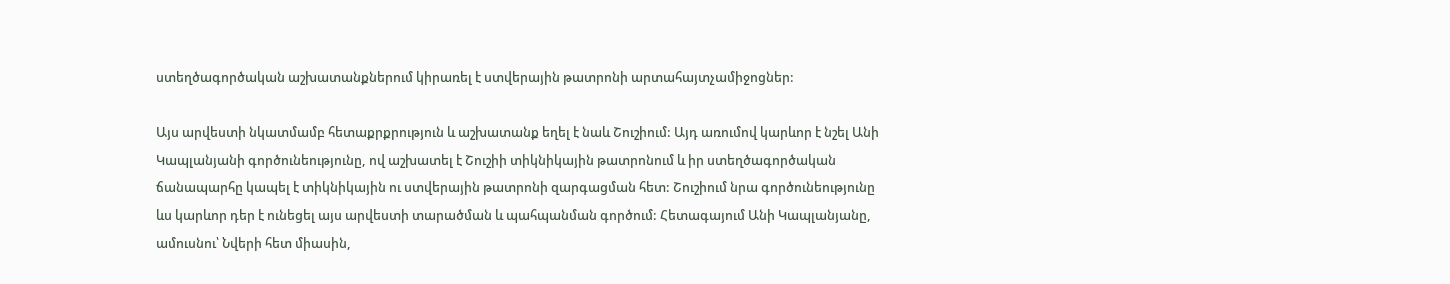ստեղծագործական աշխատանքներում կիրառել է ստվերային թատրոնի արտահայտչամիջոցներ:

Այս արվեստի նկատմամբ հետաքրքրություն և աշխատանք եղել է նաև Շուշիում: Այդ առումով կարևոր է նշել Անի Կապլանյանի գործունեությունը, ով աշխատել է Շուշիի տիկնիկային թատրոնում և իր ստեղծագործական ճանապարհը կապել է տիկնիկային ու ստվերային թատրոնի զարգացման հետ: Շուշիում նրա գործունեությունը ևս կարևոր դեր է ունեցել այս արվեստի տարածման և պահպանման գործում: Հետագայում Անի Կապլանյանը, ամուսնու՝ Նվերի հետ միասին,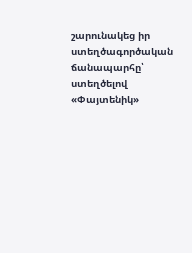շարունակեց իր ստեղծագործական ճանապարհը՝ ստեղծելով «Փայտենիկ»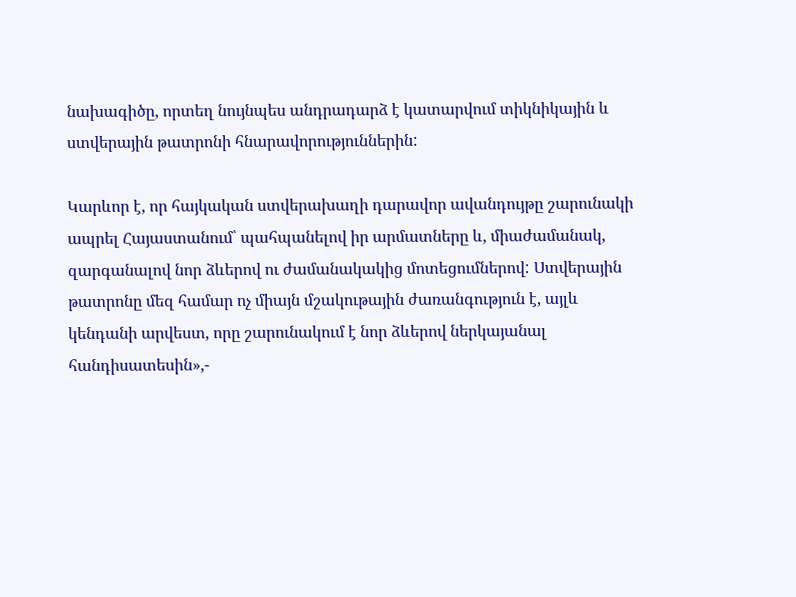նախագիծը, որտեղ նույնպես անդրադարձ է կատարվում տիկնիկային և ստվերային թատրոնի հնարավորություններին:

Կարևոր է, որ հայկական ստվերախաղի դարավոր ավանդույթը շարունակի ապրել Հայաստանում՝ պահպանելով իր արմատները և, միաժամանակ, զարգանալով նոր ձևերով ու ժամանակակից մոտեցումներով: Ստվերային թատրոնը մեզ համար ոչ միայն մշակութային ժառանգություն է, այլև կենդանի արվեստ, որը շարունակում է նոր ձևերով ներկայանալ հանդիսատեսին»,-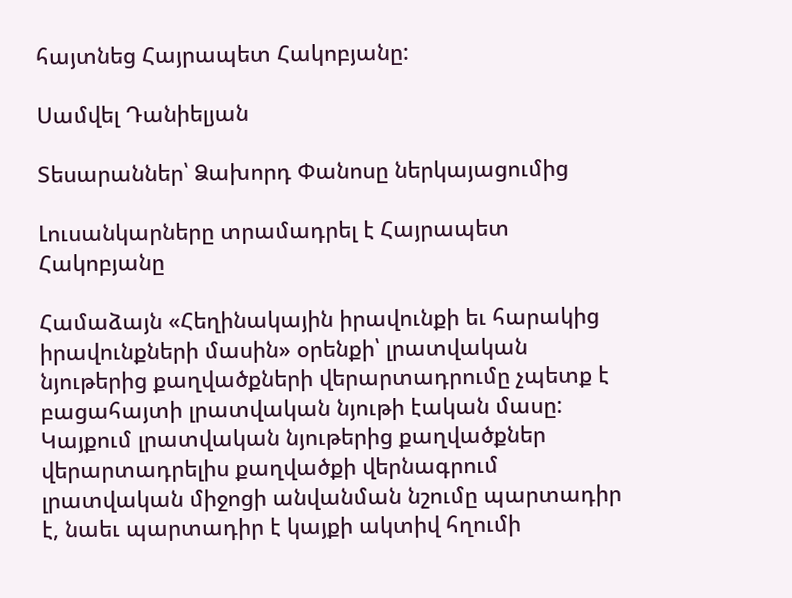հայտնեց Հայրապետ Հակոբյանը:

Սամվել Դանիելյան

Տեսարաններ՝ Ձախորդ Փանոսը ներկայացումից

Լուսանկարները տրամադրել է Հայրապետ Հակոբյանը

Համաձայն «Հեղինակային իրավունքի եւ հարակից իրավունքների մասին» օրենքի՝ լրատվական նյութերից քաղվածքների վերարտադրումը չպետք է բացահայտի լրատվական նյութի էական մասը: Կայքում լրատվական նյութերից քաղվածքներ վերարտադրելիս քաղվածքի վերնագրում լրատվական միջոցի անվանման նշումը պարտադիր է, նաեւ պարտադիր է կայքի ակտիվ հղումի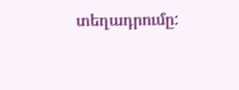տեղադրումը: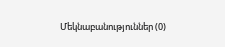Մեկնաբանություններ (0)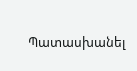Պատասխանել